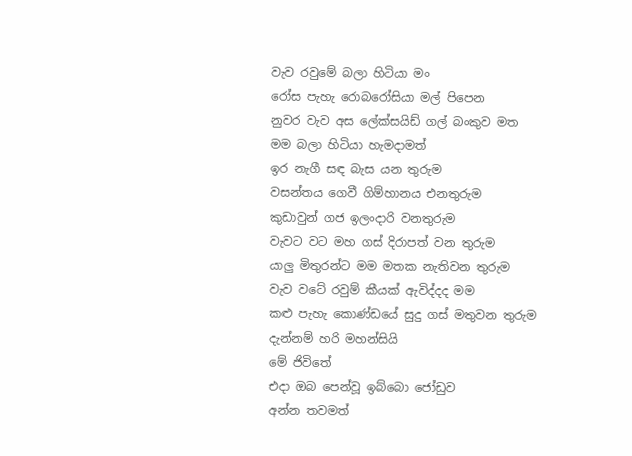වැව රවුමේ බලා හිටියා මං
රෝස පැහැ රොබරෝසියා මල් පිපෙන
නුවර වැව අස ලේක්සයිඩ් ගල් බංකුව මත
මම බලා හිටියා හැමදාමත්
ඉර නැගී සඳ බැස යන තුරුම
වසන්තය ගෙවී ගිම්හානය එනතුරුම
කුඩාවුන් ගජ ඉලංදාරි වනතුරුම
වැවට වට මහ ගස් දිරාපත් වන තුරුම
යාලු මිතුරන්ට මම මතක නැතිවන තුරුම
වැව වටේ රවුම් කීයක් ඇවිද්දද මම
කළු පැහැ කොණ්ඩයේ සුදු ගස් මතුවන තුරුම
දැන්නම් හරි මහන්සියි
මේ ජිවිතේ
එදා ඔබ පෙන්වූ ඉබ්බො ජෝඩුව
අන්න තවමත්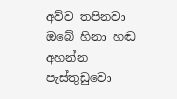අව්ව තපිනවා
ඔබේ හිනා හඬ අහන්න
පැස්තුඩුවො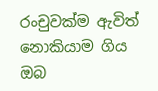රංචුවක්ම ඇවිත්
නොකියාම ගිය ඔබ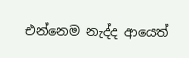එන්නෙම නැද්ද ආයෙත්